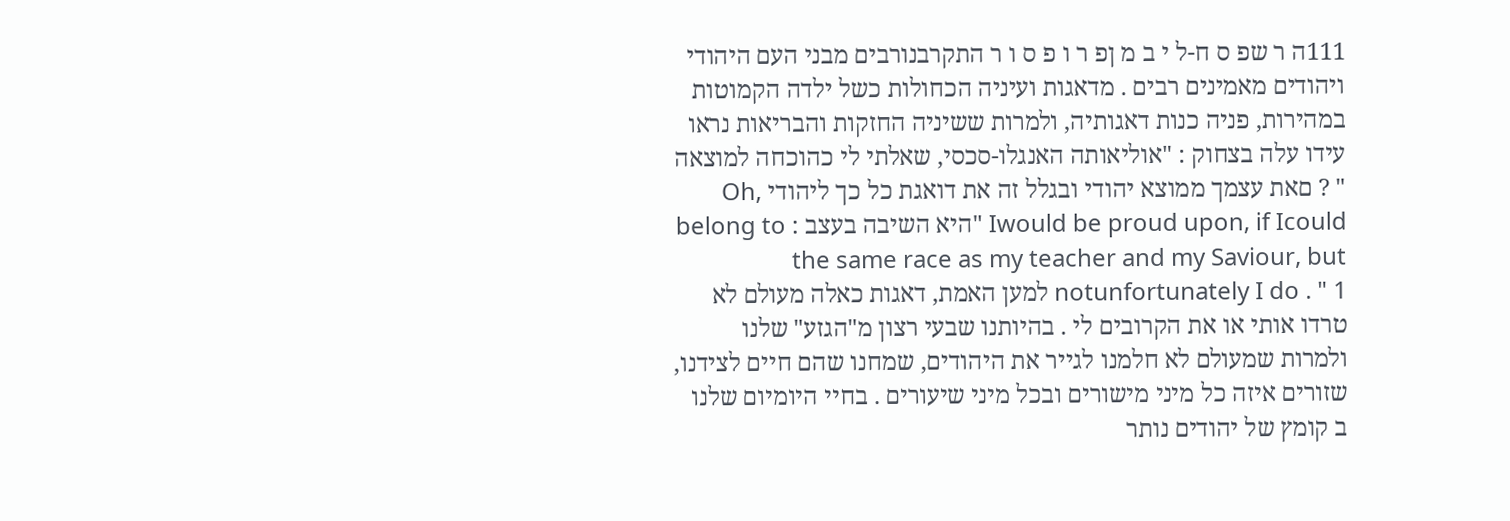111ה ר שפ ס ח-ל י ב מ ןפ ר ו פ ס ו ר התקרבנורבים מבני העם היהודי ויהודים מאמינים רבים . מדאגות ועיניה הכחולות כשל ילדה הקמוטות במהירות, פניה כנות דאגותיה, ולמרות ששיניה החזקות והבריאות נראו עידו עלה בצחוק : "אוליאותה האנגלו-סכסי, שאלתי לי כהוכחה למוצאה " ? םאת עצמך ממוצא יהודי ובגלל זה את דואגת כל כך ליהודי Oh, Iwould be proud upon, if Icould "היא השיבה בעצב : belong to the same race as my teacher and my Saviour, but notunfortunately I do . " 1 למען האמת, דאגות כאלה מעולם לא טרדו אותי או את הקרובים לי . בהיותנו שבעי רצון מ"הגזע" שלנו ולמרות שמעולם לא חלמנו לגייר את היהודים, שמחנו שהם חיים לצידנו, שזורים איזה כל מיני מישורים ובכל מיני שיעורים . בחיי היומיום שלנו ב קומץ של יהודים נותר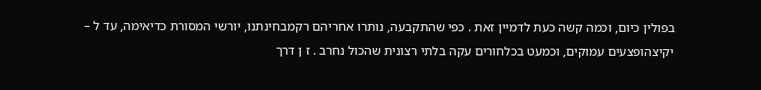בפולין כיום, וכמה קשה כעת לדמיין זאת . כפי שהתקבעה, נותרו אחריהם רקמבחינתנו, יורשי המסורת כדיאימה, עד ל – יקיצהופצעים עמוקים, וכמעט בכלחורים עקה בלתי רצונית שהכול נחרב . ז ן דרך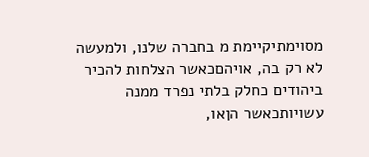מסוימתיקיימת מ בחברה שלנו, ולמעשה לא רק בה, אויהםכאשר הצלחות להכיר ביהודים כחלק בלתי נפרד ממנה עשויותכאשר הןאו,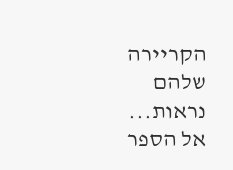הקריירה שלהם נראות...
אל הספר